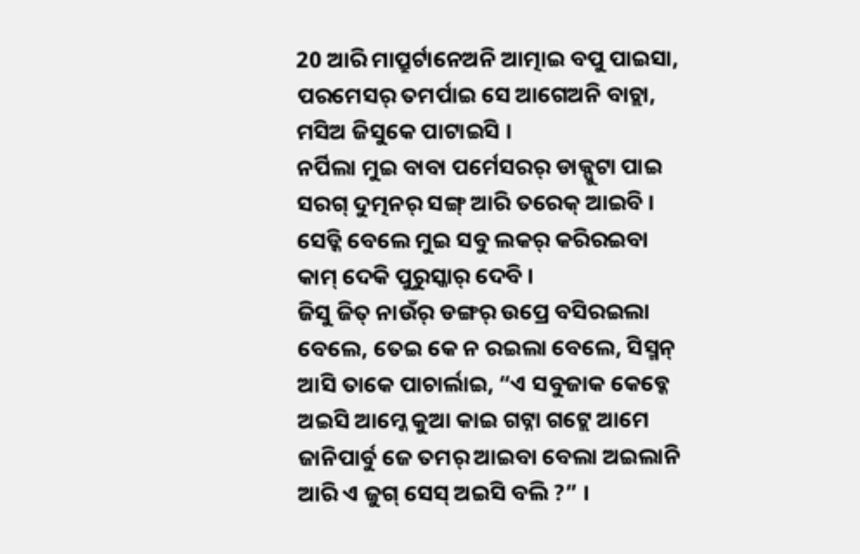20 ଆରି ମାପ୍ରୁର୍ଟାନେଅନି ଆତ୍ମାଇ ବପୁ ପାଇସା, ପରମେସର୍ ତମର୍ପାଇ ସେ ଆଗେଅନି ବାଚ୍ଲା, ମସିଅ ଜିସୁକେ ପାଟାଇସି ।
ନର୍ପିଲା ମୁଇ ବାବା ପର୍ମେସରର୍ ଡାକ୍ପୁଟା ପାଇ ସରଗ୍ ଦୁତ୍ମନର୍ ସଙ୍ଗ୍ ଆରି ତରେକ୍ ଆଇବି । ସେଡ୍କି ବେଲେ ମୁଇ ସବୁ ଲକର୍ କରିରଇବା କାମ୍ ଦେକି ପୁରୁସ୍କାର୍ ଦେବି ।
ଜିସୁ ଜିତ୍ ନାଉଁର୍ ଡଙ୍ଗର୍ ଉପ୍ରେ ବସିରଇଲା ବେଲେ, ତେଇ କେ ନ ରଇଲା ବେଲେ, ସିସ୍ମନ୍ ଆସି ତାକେ ପାଚାର୍ଲାଇ, “ଏ ସବୁଜାକ କେବ୍କେ ଅଇସି ଆମ୍କେ କୁଆ କାଇ ଗଟ୍ନା ଗଟ୍ଲେ ଆମେ ଜାନିପାର୍ବୁ ଜେ ତମର୍ ଆଇବା ବେଲା ଅଇଲାନି ଆରି ଏ ଜୁଗ୍ ସେସ୍ ଅଇସି ବଲି ?” ।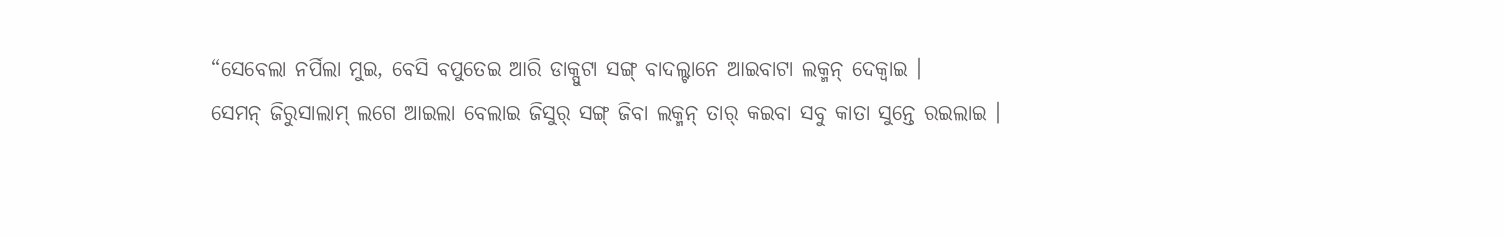“ସେବେଲା ନର୍ପିଲା ମୁଇ, ବେସି ବପୁତେଇ ଆରି ଡାକ୍ପୁଟା ସଙ୍ଗ୍ ବାଦଲ୍ଟାନେ ଆଇବାଟା ଲକ୍ମନ୍ ଦେକ୍ବାଇ ।
ସେମନ୍ ଜିରୁସାଲାମ୍ ଲଗେ ଆଇଲା ବେଲାଇ ଜିସୁର୍ ସଙ୍ଗ୍ ଜିବା ଲକ୍ମନ୍ ତାର୍ କଇବା ସବୁ କାତା ସୁନ୍ତେ ରଇଲାଇ ।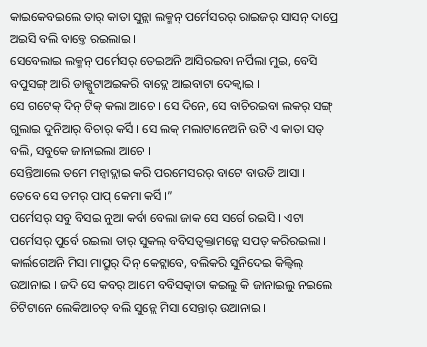କାଇକେବଇଲେ ତାର୍ କାତା ସୁନ୍ଲା ଲକ୍ମନ୍ ପର୍ମେସରର୍ ରାଇଜର୍ ସାସନ୍ ଦାପ୍ରେ ଅଇସି ବଲି ବାବ୍ତେ ରଇଲାଇ ।
ସେବେଲାଇ ଲକ୍ମନ୍ ପର୍ମେସର୍ ତେଇଅନି ଆସିରଇବା ନର୍ପିଲା ମୁଇ, ବେସି ବପୁସଙ୍ଗ୍ ଆରି ଡାକ୍ପୁଟାଅଇକରି ବାଦ୍ଲେ ଆଇବାଟା ଦେକ୍ବାଇ ।
ସେ ଗଟେକ୍ ଦିନ୍ ଟିକ୍ କଲା ଆଚେ । ସେ ଦିନେ, ସେ ବାଚିରଇବା ଲକର୍ ସଙ୍ଗ୍ ଗୁଲାଇ ଦୁନିଆର୍ ବିଚାର୍ କର୍ସି । ସେ ଲକ୍ ମଲାଟାନେଅନି ଉଟି ଏ କାତା ସତ୍ ବଲି, ସବୁକେ ଜାନାଇଲା ଆଚେ ।
ସେନ୍ତିଆଲେ ତମେ ମନ୍ବାଦ୍ଲାଇ କରି ପରମେସରର୍ ବାଟେ ବାଉଡି ଆସା । ତେବେ ସେ ତମର୍ ପାପ୍ କେମା କର୍ସି ।”
ପର୍ମେସର୍ ସବୁ ବିସଇ ନୁଆ କର୍ବା ବେଲା ଜାକ ସେ ସର୍ଗେ ରଇସି । ଏଟା ପର୍ମେସର୍ ପୁର୍ବେ ରଇଲା ତାର୍ ସୁକଲ୍ ବବିସତ୍ବକ୍ତାମନ୍କେ ସପତ୍ କରିରଇଲା ।
କାର୍ଲଗେଅନି ମିସା ମାପ୍ରୁର୍ ଦିନ୍ କେଟ୍ଲାବେ, ବଲିକରି ସୁନିଦେଇ କିଲ୍ବିଲ୍ ଉଆନାଇ । ଜଦି ସେ କବର୍ ଆମେ ବବିସତ୍କାତା କଇଲୁ କି ଜାନାଇଲୁ ନଇଲେ ଚିଟିଟାନେ ଲେକିଆଚତ୍ ବଲି ସୁନ୍ଲେ ମିସା ସେନ୍ତାର୍ ଉଆନାଇ ।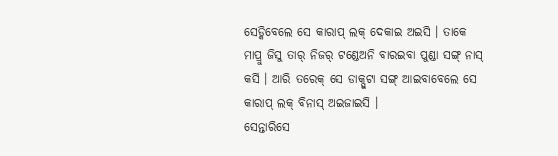ସେଡ୍କିବେଲେ ସେ କାରାପ୍ ଲକ୍ ଦେକାଇ ଅଇସି । ତାକେ ମାପ୍ରୁ ଜିସୁ ତାର୍ ନିଜର୍ ଟଣ୍ଡେଅନି ବାରଇବା ପୁଣ୍ଡା ସଙ୍ଗ୍ ନାସ୍ କର୍ସି । ଆରି ତରେକ୍ ସେ ଡାକ୍ପୁଟା ସଙ୍ଗ୍ ଆଇବାବେଲେ ସେ କାରାପ୍ ଲକ୍ ବିନାସ୍ ଅଇଜାଇସି ।
ସେନ୍ତାରିସେ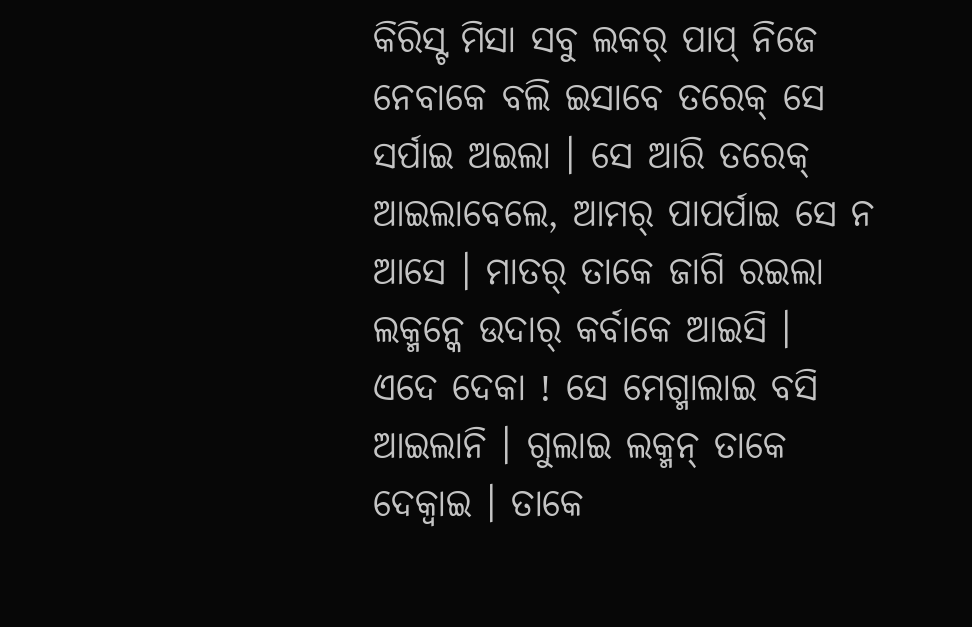କିରିସ୍ଟ ମିସା ସବୁ ଲକର୍ ପାପ୍ ନିଜେ ନେବାକେ ବଲି ଇସାବେ ତରେକ୍ ସେ ସର୍ପାଇ ଅଇଲା । ସେ ଆରି ତରେକ୍ ଆଇଲାବେଲେ, ଆମର୍ ପାପର୍ପାଇ ସେ ନ ଆସେ । ମାତର୍ ତାକେ ଜାଗି ରଇଲା ଲକ୍ମନ୍କେ ଉଦାର୍ କର୍ବାକେ ଆଇସି ।
ଏଦେ ଦେକା ! ସେ ମେଗ୍ମାଲାଇ ବସି ଆଇଲାନି । ଗୁଲାଇ ଲକ୍ମନ୍ ତାକେ ଦେକ୍ବାଇ । ତାକେ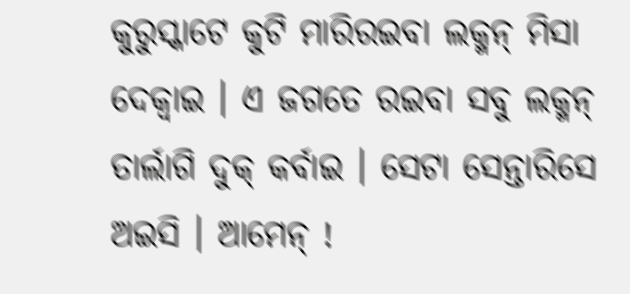କୁରୁସ୍କାଟେ କୁଟି ମାରିରଇବା ଲକ୍ମନ୍ ମିସା ଦେକ୍ବାଇ । ଏ ଜଗତେ ରଇବା ସବୁ ଲକ୍ମନ୍ ତାର୍ଲାଗି ଦୁକ୍ କର୍ବାଇ । ସେଟା ସେନ୍ତାରିସେ ଅଇସି । ଆମେନ୍ !